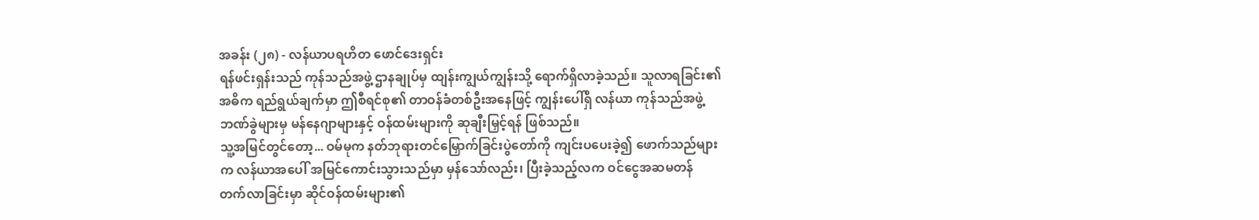အခန်း (၂၈) - လန်ယာပရဟိတ ဖောင်ဒေးရှင်း
ရန်ဖင်းရှန်းသည် ကုန်သည်အဖွဲ့ ဌာနချုပ်မှ ထျန်းကျွယ်ကျွန်းသို့ ရောက်ရှိလာခဲ့သည်။ သူလာရခြင်း၏အဓိက ရည်ရွယ်ချက်မှာ ဤစီရင်စု၏ တာဝန်ခံတစ်ဦးအနေဖြင့် ကျွန်းပေါ်ရှိ လန်ယာ ကုန်သည်အဖွဲ့ ဘဏ်ခွဲများမှ မန်နေဂျာများနှင့် ဝန်ထမ်းများကို ဆုချီးမြှင့်ရန် ဖြစ်သည်။
သူ့အမြင်တွင်တော့... ဝမ်မုက နတ်ဘုရားတင်မြှောက်ခြင်းပွဲတော်ကို ကျင်းပပေးခဲ့၍ ဖောက်သည်များက လန်ယာအပေါ် အမြင်ကောင်းသွားသည်မှာ မှန်သော်လည်း၊ ပြီးခဲ့သည့်လက ဝင်ငွေအဆမတန် တက်လာခြင်းမှာ ဆိုင်ဝန်ထမ်းများ၏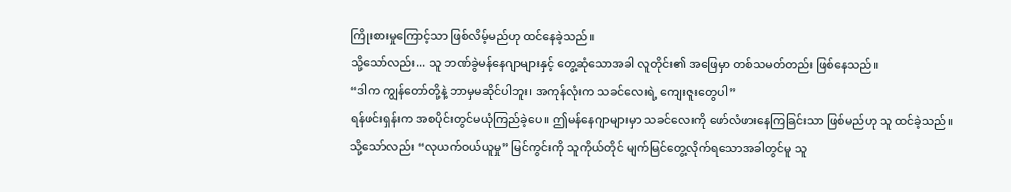ကြိုးစားမှုကြောင့်သာ ဖြစ်လိမ့်မည်ဟု ထင်နေခဲ့သည်။
သို့သော်လည်း... သူ ဘဏ်ခွဲမန်နေဂျာများနှင့် တွေ့ဆုံသောအခါ လူတိုင်း၏ အဖြေမှာ တစ်သမတ်တည်း ဖြစ်နေသည်။
“ဒါက ကျွန်တော်တို့နဲ့ ဘာမှမဆိုင်ပါဘူး၊ အကုန်လုံးက သခင်လေးရဲ့ ကျေးဇူးတွေပါ”
ရန်ဖင်းရှန်းက အစပိုင်းတွင်မယုံကြည်ခဲ့ပေ။ ဤမန်နေဂျာများမှာ သခင်လေးကို ဖော်လံဖားနေကြခြင်းသာ ဖြစ်မည်ဟု သူ ထင်ခဲ့သည်။
သို့သော်လည်း “လုယက်ဝယ်ယူမှု” မြင်ကွင်းကို သူကိုယ်တိုင် မျက်မြင်တွေ့လိုက်ရသောအခါတွင်မူ သူ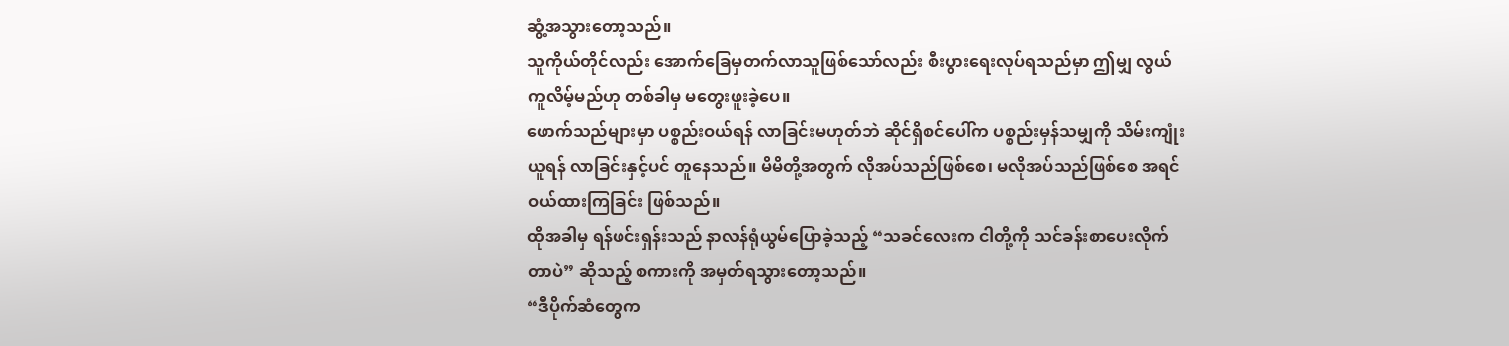ဆွံ့အသွားတော့သည်။
သူကိုယ်တိုင်လည်း အောက်ခြေမှတက်လာသူဖြစ်သော်လည်း စီးပွားရေးလုပ်ရသည်မှာ ဤမျှ လွယ်ကူလိမ့်မည်ဟု တစ်ခါမှ မတွေးဖူးခဲ့ပေ။
ဖောက်သည်များမှာ ပစ္စည်းဝယ်ရန် လာခြင်းမဟုတ်ဘဲ ဆိုင်ရှိစင်ပေါ်က ပစ္စည်းမှန်သမျှကို သိမ်းကျုံးယူရန် လာခြင်းနှင့်ပင် တူနေသည်။ မိမိတို့အတွက် လိုအပ်သည်ဖြစ်စေ၊ မလိုအပ်သည်ဖြစ်စေ အရင်ဝယ်ထားကြခြင်း ဖြစ်သည်။
ထိုအခါမှ ရန်ဖင်းရှန်းသည် နာလန်ရုံယွမ်ပြောခဲ့သည့် “သခင်လေးက ငါတို့ကို သင်ခန်းစာပေးလိုက်တာပဲ” ဆိုသည့် စကားကို အမှတ်ရသွားတော့သည်။
“ဒီပိုက်ဆံတွေက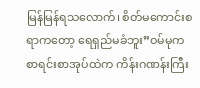မြန်မြန်ရသလောက်၊ စိတ်မကောင်းစရာကတော့ ရေရှည်မခံဘူး”ဝမ်မုက စာရင်းစာအုပ်ထဲက ကိန်းဂဏန်းကြီး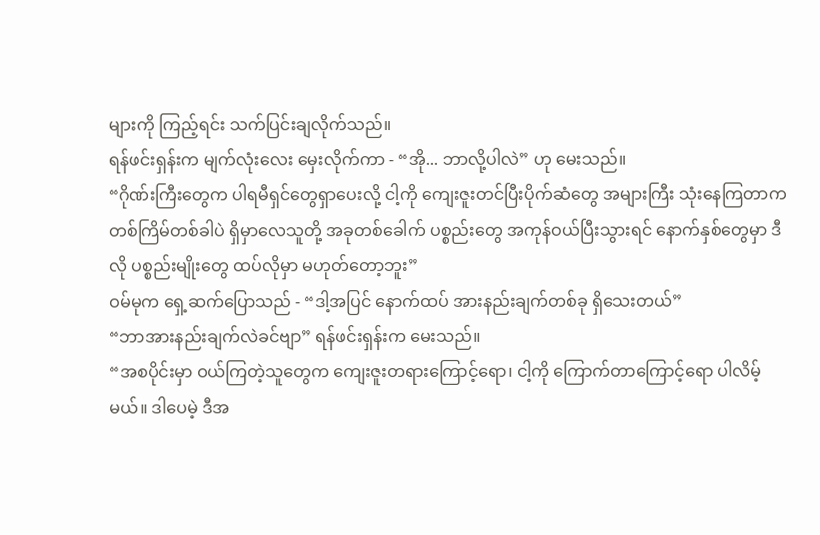များကို ကြည့်ရင်း သက်ပြင်းချလိုက်သည်။
ရန်ဖင်းရှန်းက မျက်လုံးလေး မှေးလိုက်ကာ - “အို... ဘာလို့ပါလဲ” ဟု မေးသည်။
“ဂိုဏ်းကြီးတွေက ပါရမီရှင်တွေရှာပေးလို့ ငါ့ကို ကျေးဇူးတင်ပြီးပိုက်ဆံတွေ အများကြီး သုံးနေကြတာက တစ်ကြိမ်တစ်ခါပဲ ရှိမှာလေသူတို့ အခုတစ်ခေါက် ပစ္စည်းတွေ အကုန်ဝယ်ပြီးသွားရင် နောက်နှစ်တွေမှာ ဒီလို ပစ္စည်းမျိုးတွေ ထပ်လိုမှာ မဟုတ်တော့ဘူး”
ဝမ်မုက ရှေ့ဆက်ပြောသည် - “ဒါ့အပြင် နောက်ထပ် အားနည်းချက်တစ်ခု ရှိသေးတယ်”
“ဘာအားနည်းချက်လဲခင်ဗျာ” ရန်ဖင်းရှန်းက မေးသည်။
“အစပိုင်းမှာ ဝယ်ကြတဲ့သူတွေက ကျေးဇူးတရားကြောင့်ရော၊ ငါ့ကို ကြောက်တာကြောင့်ရော ပါလိမ့်မယ်။ ဒါပေမဲ့ ဒီအ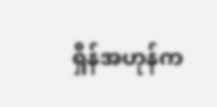ရှိန်အဟုန်က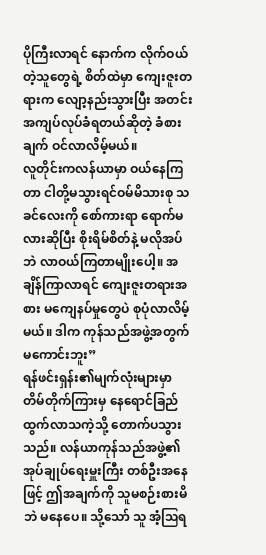ပိုကြီးလာရင် နောက်က လိုက်ဝယ်တဲ့သူတွေရဲ့ စိတ်ထဲမှာ ကျေးဇူးတရားက လျော့နည်းသွားပြီး အတင်းအကျပ်လုပ်ခံရတယ်ဆိုတဲ့ ခံစားချက် ဝင်လာလိမ့်မယ်။
လူတိုင်းကလန်ယာမှာ ဝယ်နေကြတာ ငါတို့မသွားရင်ဝမ်မိသားစု သခင်လေးကို စော်ကားရာ ရောက်မလားဆိုပြီး စိုးရိမ်စိတ်နဲ့ မလိုအပ်ဘဲ လာဝယ်ကြတာမျိုးပေါ့။ အချိန်ကြာလာရင် ကျေးဇူးတရားအစား မကျေနပ်မှုတွေပဲ စုပုံလာလိမ့်မယ်။ ဒါက ကုန်သည်အဖွဲ့အတွက် မကောင်းဘူး”
ရန်ဖင်းရှန်း၏မျက်လုံးများမှာ တိမ်တိုက်ကြားမှ နေရောင်ခြည် ထွက်လာသကဲ့သို့ တောက်ပသွားသည်။ လန်ယာကုန်သည်အဖွဲ့၏ အုပ်ချုပ်ရေးမှူးကြီး တစ်ဦးအနေဖြင့် ဤအချက်ကို သူမစဉ်းစားမိဘဲ မနေပေ။ သို့သော် သူ အံ့ဩရ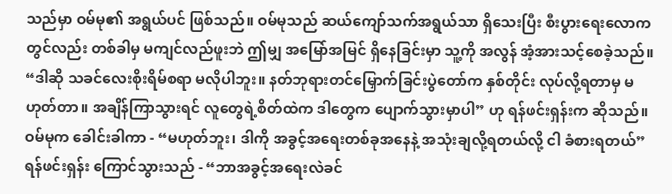သည်မှာ ဝမ်မု၏ အရွယ်ပင် ဖြစ်သည်။ ဝမ်မုသည် ဆယ်ကျော်သက်အရွယ်သာ ရှိသေးပြီး စီးပွားရေးလောကတွင်လည်း တစ်ခါမှ မကျင်လည်ဖူးဘဲ ဤမျှ အမြော်အမြင် ရှိနေခြင်းမှာ သူ့ကို အလွန် အံ့အားသင့်စေခဲ့သည်။
“ဒါဆို သခင်လေးစိုးရိမ်စရာ မလိုပါဘူး။ နတ်ဘုရားတင်မြှောက်ခြင်းပွဲတော်က နှစ်တိုင်း လုပ်လို့ရတာမှ မဟုတ်တာ။ အချိန်ကြာသွားရင် လူတွေရဲ့စိတ်ထဲက ဒါတွေက ပျောက်သွားမှာပါ” ဟု ရန်ဖင်းရှန်းက ဆိုသည်။
ဝမ်မုက ခေါင်းခါကာ - “မဟုတ်ဘူး၊ ဒါကို အခွင့်အရေးတစ်ခုအနေနဲ့ အသုံးချလို့ရတယ်လို့ ငါ ခံစားရတယ်”
ရန်ဖင်းရှန်း ကြောင်သွားသည် - “ဘာအခွင့်အရေးလဲခင်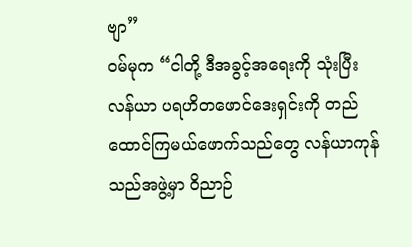ဗျာ”
ဝမ်မုက “ငါတို့ ဒီအခွင့်အရေးကို သုံးပြီး လန်ယာ ပရဟိတဖောင်ဒေးရှင်းကို တည်ထောင်ကြမယ်ဖောက်သည်တွေ လန်ယာကုန်သည်အဖွဲ့မှာ ဝိညာဉ်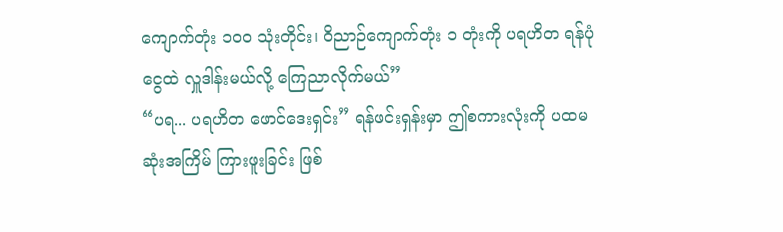ကျောက်တုံး ၁၀၀ သုံးတိုင်း၊ ဝိညာဉ်ကျောက်တုံး ၁ တုံးကို ပရဟိတ ရန်ပုံငွေထဲ လှူဒါန်းမယ်လို့ ကြေညာလိုက်မယ်”
“ပရ... ပရဟိတ ဖောင်ဒေးရှင်း” ရန်ဖင်းရှန်းမှာ ဤစကားလုံးကို ပထမဆုံးအကြိမ် ကြားဖူးခြင်း ဖြစ်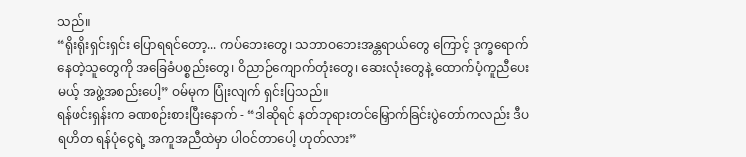သည်။
“ရိုးရိုးရှင်းရှင်း ပြောရရင်တော့... ကပ်ဘေးတွေ၊ သဘာဝဘေးအန္တရာယ်တွေ ကြောင့် ဒုက္ခရောက်နေတဲ့သူတွေကို အခြေခံပစ္စည်းတွေ၊ ဝိညာဉ်ကျောက်တုံးတွေ၊ ဆေးလုံးတွေနဲ့ ထောက်ပံ့ကူညီပေးမယ့် အဖွဲ့အစည်းပေါ့” ဝမ်မုက ပြုံးလျက် ရှင်းပြသည်။
ရန်ဖင်းရှန်းက ခဏစဉ်းစားပြီးနောက် - “ဒါဆိုရင် နတ်ဘုရားတင်မြှောက်ခြင်းပွဲတော်ကလည်း ဒီပရဟိတ ရန်ပုံငွေရဲ့ အကူအညီထဲမှာ ပါဝင်တာပေါ့ ဟုတ်လား”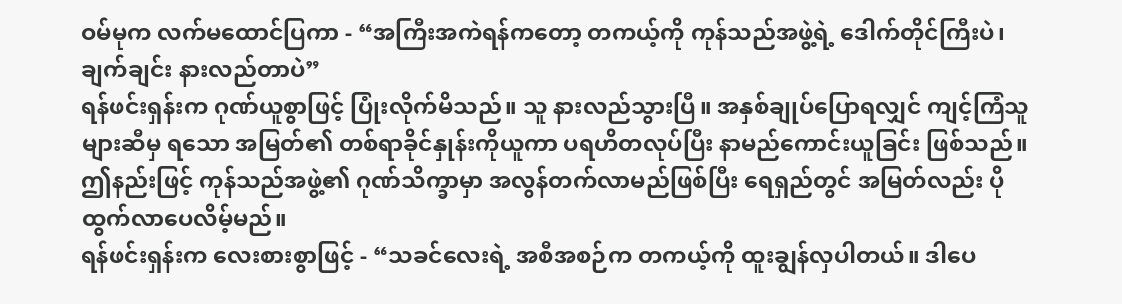ဝမ်မုက လက်မထောင်ပြကာ - “အကြီးအကဲရန်ကတော့ တကယ့်ကို ကုန်သည်အဖွဲ့ရဲ့ ဒေါက်တိုင်ကြီးပဲ၊ ချက်ချင်း နားလည်တာပဲ”
ရန်ဖင်းရှန်းက ဂုဏ်ယူစွာဖြင့် ပြုံးလိုက်မိသည်။ သူ နားလည်သွားပြီ။ အနှစ်ချုပ်ပြောရလျှင် ကျင့်ကြံသူများဆီမှ ရသော အမြတ်၏ တစ်ရာခိုင်နှုန်းကိုယူကာ ပရဟိတလုပ်ပြီး နာမည်ကောင်းယူခြင်း ဖြစ်သည်။ ဤနည်းဖြင့် ကုန်သည်အဖွဲ့၏ ဂုဏ်သိက္ခာမှာ အလွန်တက်လာမည်ဖြစ်ပြီး ရေရှည်တွင် အမြတ်လည်း ပိုထွက်လာပေလိမ့်မည်။
ရန်ဖင်းရှန်းက လေးစားစွာဖြင့် - “သခင်လေးရဲ့ အစီအစဉ်က တကယ့်ကို ထူးချွန်လှပါတယ်။ ဒါပေ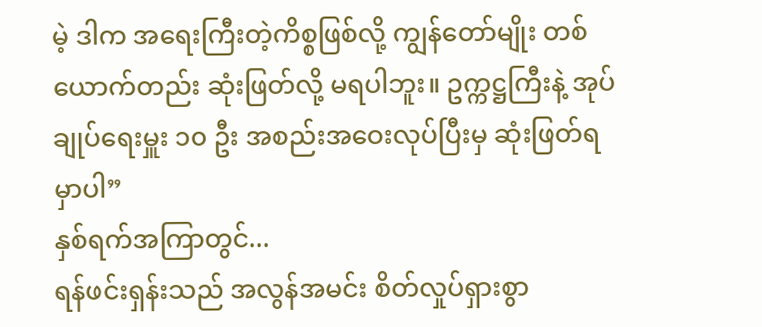မဲ့ ဒါက အရေးကြီးတဲ့ကိစ္စဖြစ်လို့ ကျွန်တော်မျိုး တစ်ယောက်တည်း ဆုံးဖြတ်လို့ မရပါဘူး။ ဥက္ကဋ္ဌကြီးနဲ့ အုပ်ချုပ်ရေးမှူး ၁၀ ဦး အစည်းအဝေးလုပ်ပြီးမှ ဆုံးဖြတ်ရမှာပါ”
နှစ်ရက်အကြာတွင်...
ရန်ဖင်းရှန်းသည် အလွန်အမင်း စိတ်လှုပ်ရှားစွာ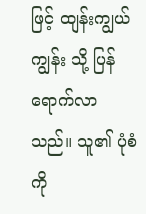ဖြင့် ထျန်းကျွယ်ကျွန်း သို့ ပြန်ရောက်လာသည်။ သူ၏ ပုံစံကို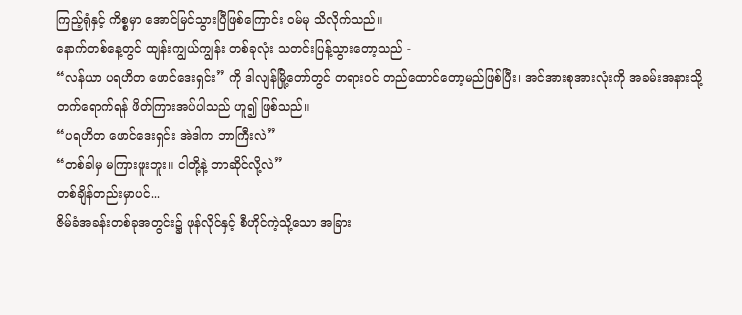ကြည့်ရုံနှင့် ကိစ္စမှာ အောင်မြင်သွားပြီဖြစ်ကြောင်း ဝမ်မု သိလိုက်သည်။
နောက်တစ်နေ့တွင် ထျန်းကျွယ်ကျွန်း တစ်ခုလုံး သတင်းပြန့်သွားတော့သည် -
“လန်ယာ ပရဟိတ ဖောင်ဒေးရှင်း” ကို ဒါလျန်မြို့တော်တွင် တရားဝင် တည်ထောင်တော့မည်ဖြစ်ပြီး၊ အင်အားစုအားလုံးကို အခမ်းအနားသို့ တက်ရောက်ရန် ဖိတ်ကြားအပ်ပါသည် ဟူ၍ ဖြစ်သည်။
“ပရဟိတ ဖောင်ဒေးရှင်း အဲဒါက ဘာကြီးလဲ”
“တစ်ခါမှ မကြားဖူးဘူး။ ငါတို့နဲ့ ဘာဆိုင်လို့လဲ”
တစ်ချိန်တည်းမှာပင်...
ဇိမ်ခံအခန်းတစ်ခုအတွင်း၌ ဖုန်လိုင်နှင့် စီဟိုင်ကဲ့သို့သော အခြား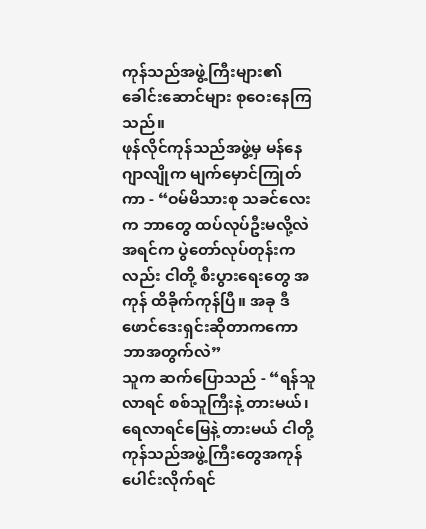ကုန်သည်အဖွဲ့ကြီးများ၏ ခေါင်းဆောင်များ စုဝေးနေကြသည်။
ဖုန်လိုင်ကုန်သည်အဖွဲ့မှ မန်နေဂျာလျိုက မျက်မှောင်ကြုတ်ကာ - “ဝမ်မိသားစု သခင်လေးက ဘာတွေ ထပ်လုပ်ဦးမလို့လဲ အရင်က ပွဲတော်လုပ်တုန်းကလည်း ငါတို့ စီးပွားရေးတွေ အကုန် ထိခိုက်ကုန်ပြီ။ အခု ဒီဖောင်ဒေးရှင်းဆိုတာကကော ဘာအတွက်လဲ”
သူက ဆက်ပြောသည် - “ရန်သူလာရင် စစ်သူကြီးနဲ့ တားမယ်၊ ရေလာရင်မြေနဲ့ တားမယ် ငါတို့ကုန်သည်အဖွဲ့ကြီးတွေအကုန် ပေါင်းလိုက်ရင်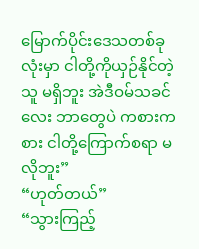မြောက်ပိုင်းဒေသတစ်ခုလုံးမှာ ငါတို့ကိုယှဉ်နိုင်တဲ့သူ မရှိဘူး အဲဒီဝမ်သခင်လေး ဘာတွေပဲ ကစားကစား ငါတို့ကြောက်စရာ မလိုဘူး”
“ဟုတ်တယ်”
“သွားကြည့်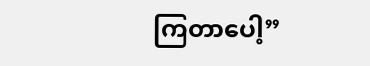ကြတာပေါ့”